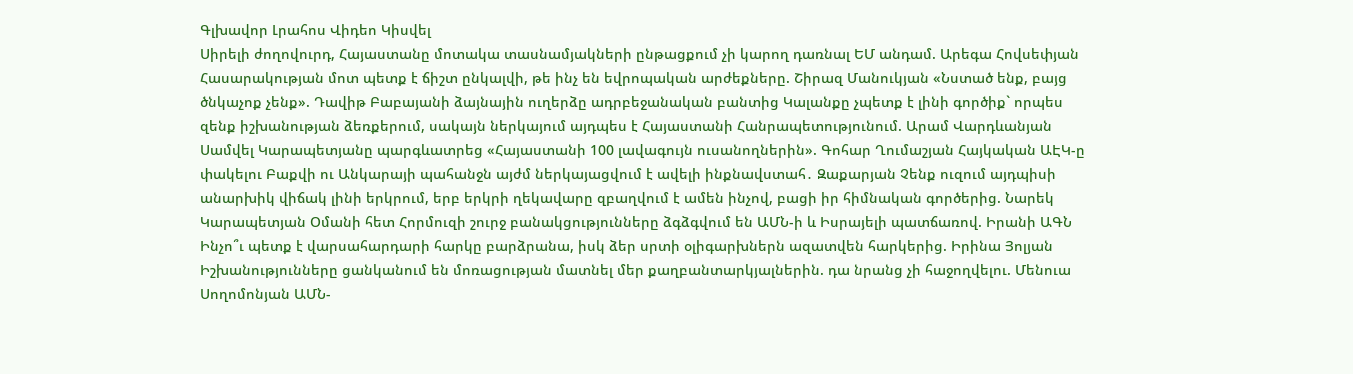Գլխավոր Լրահոս Վիդեո Կիսվել
Սիրելի ժողովուրդ, Հայաստանը մոտակա տասնամյակների ընթացքում չի կարող դառնալ ԵՄ անդամ. Արեգա Հովսեփյան Հասարակության մոտ պետք է ճիշտ ընկալվի, թե ինչ են եվրոպական արժեքները. Շիրազ Մանուկյան «Նստած ենք, բայց ծնկաչոք չենք». Դավիթ Բաբայանի ձայնային ուղերձը ադրբեջանական բանտից Կալանքը չպետք է լինի գործիք` որպես զենք իշխանության ձեռքերում, սակայն ներկայում այդպես է Հայաստանի Հանրապետությունում. Արամ Վարդևանյան Սամվել Կարապետյանը պարգևատրեց «Հայաստանի 100 լավագույն ուսանողներին». Գոհար Ղումաշյան Հայկական ԱԷԿ-ը փակելու Բաքվի ու Անկարայի պահանջն այժմ ներկայացվում է ավելի ինքնավստահ․ Զաքարյան Չենք ուզում այդպիսի անարխիկ վիճակ լինի երկրում, երբ երկրի ղեկավարը զբաղվում է ամեն ինչով, բացի իր հիմնական գործերից. Նարեկ Կարապետյան Օմանի հետ Հորմուզի շուրջ բանակցությունները ձգձգվում են ԱՄՆ-ի և Իսրայելի պատճառով. Իրանի ԱԳՆ Ինչո՞ւ պետք է վարսահարդարի հարկը բարձրանա, իսկ ձեր սրտի օլիգարխներն ազատվեն հարկերից. Իրինա Յոլյան Իշխանությունները ցանկանում են մոռացության մատնել մեր քաղբանտարկյալներին. դա նրանց չի հաջողվելու. Մենուա Սողոմոնյան ԱՄՆ-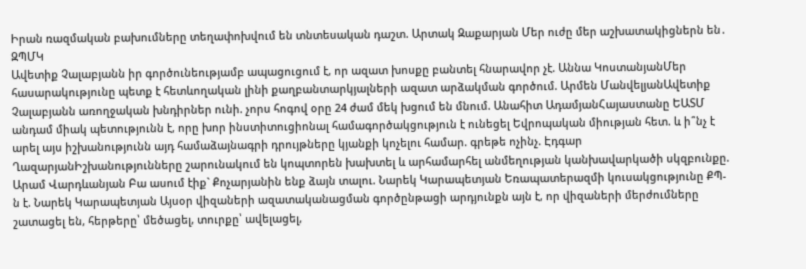Իրան ռազմական բախումները տեղափոխվում են տնտեսական դաշտ. Արտակ Զաքարյան Մեր ուժը մեր աշխատակիցներն են․ ԶՊՄԿ
Ավետիք Չալաբյանն իր գործունեությամբ ապացուցում է, որ ազատ խոսքը բանտել հնարավոր չէ. Աննա ԿոստանյանՄեր հասարակությունը պետք է հետևողական լինի քաղբանտարկյալների ազատ արձակման գործում. Արմեն ՄանվելյանԱվետիք Չալաբյանն առողջական խնդիրներ ունի. չորս հոգով օրը 24 ժամ մեկ խցում են մնում. Անահիտ ԱդամյանՀայաստանը ԵԱՏՄ անդամ միակ պետությունն է, որը խոր ինստիտուցիոնալ համագործակցություն է ունեցել Եվրոպական միության հետ. և ի՞նչ է արել այս իշխանությունն այդ համաձայնագրի դրույթները կյանքի կոչելու համար. գրեթե ոչինչ. Էդգար ՂազարյանԻշխանությունները շարունակում են կոպտորեն խախտել և արհամարհել անմեղության կանխավարկածի սկզբունքը. Արամ Վարդևանյան Բա ասում էիք` Քոչարյանին ենք ձայն տալու. Նարեկ Կարապետյան Եռապատերազմի կուսակցությունը ՔՊ-ն է. Նարեկ Կարապետյան Այսօր վիզաների ազատականացման գործընթացի արդյունքն այն է, որ վիզաների մերժումները շատացել են, հերթերը՝ մեծացել, տուրքը՝ ավելացել,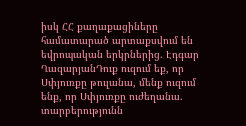իսկ ՀՀ քաղաքացիները համատարած արտաքսվում են եվրոպական երկրներից. Էդգար ՂազարյանԴուք ուզում եք, որ Սփյուռքը թուլանա, մենք ուզում ենք, որ Սփյուռքը ուժեղանա. տարբերությունն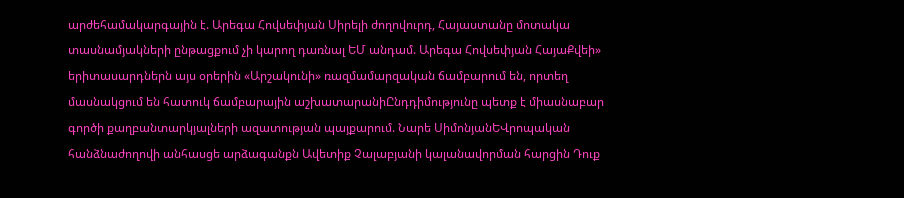արժեհամակարգային է. Արեգա Հովսեփյան Սիրելի ժողովուրդ, Հայաստանը մոտակա տասնամյակների ընթացքում չի կարող դառնալ ԵՄ անդամ. Արեգա Հովսեփյան ՀայաՔվեի» երիտասարդներն այս օրերին «Արշակունի» ռազմամարզական ճամբարում են, որտեղ մասնակցում են հատուկ ճամբարային աշխատարանիԸնդդիմությունը պետք է միասնաբար գործի քաղբանտարկյալների ազատության պայքարում. Նարե ՍիմոնյանԵՎրոպական հանձնաժողովի անհասցե արձագանքն Ավետիք Չալաբյանի կալանավորման հարցին Դուք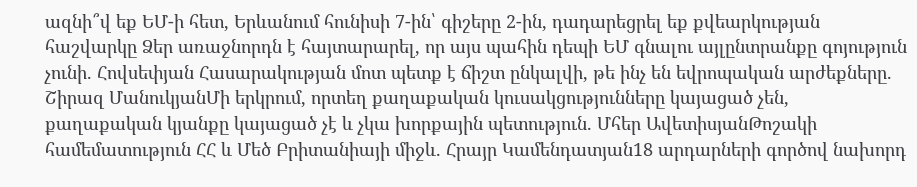ազնի՞վ եք ԵՄ-ի հետ, Երևանում հունիսի 7-ին՝ գիշերը 2-ին, դադարեցրել եք քվեարկության հաշվարկը Ձեր առաջնորդն է հայտարարել, որ այս պահին դեպի ԵՄ գնալու այլընտրանքը գոյություն չունի. Հովսեփյան Հասարակության մոտ պետք է ճիշտ ընկալվի, թե ինչ են եվրոպական արժեքները. Շիրազ ՄանուկյանՄի երկրում, որտեղ քաղաքական կուսակցությունները կայացած չեն, քաղաքական կյանքը կայացած չէ և չկա խորքային պետություն. Մհեր ԱվետիսյանԹոշակի համեմատություն ՀՀ և Մեծ Բրիտանիայի միջև. Հրայր Կամենդատյան18 արդարների գործով նախորդ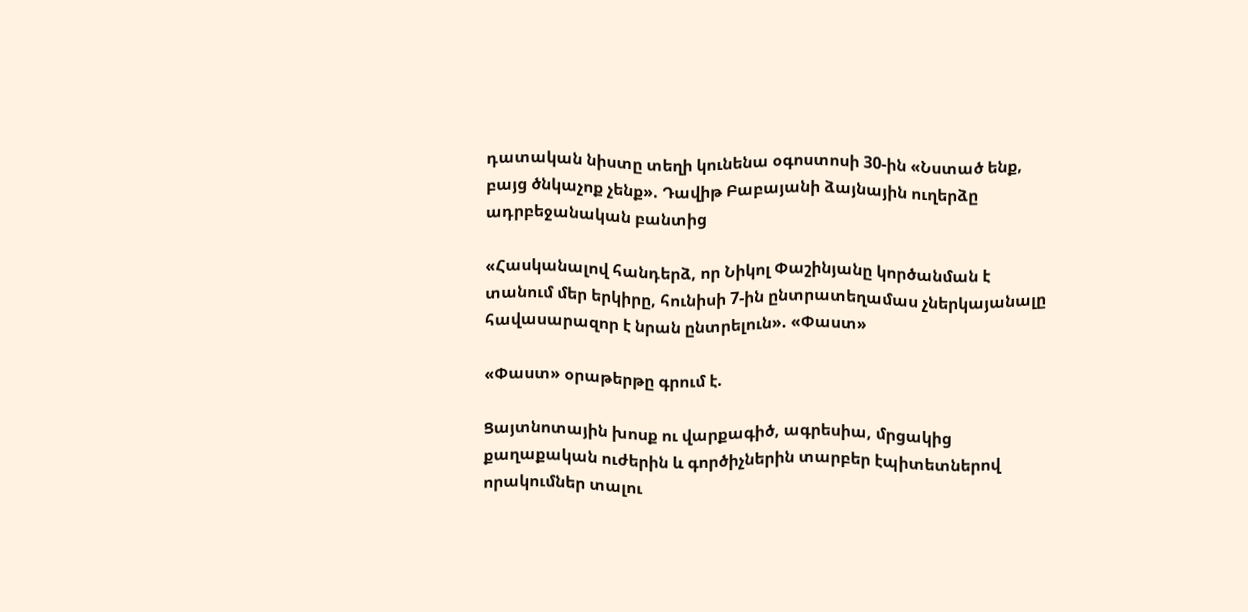դատական նիստը տեղի կունենա օգոստոսի 30-ին «Նստած ենք, բայց ծնկաչոք չենք». Դավիթ Բաբայանի ձայնային ուղերձը ադրբեջանական բանտից

«Հասկանալով հանդերձ, որ Նիկոլ Փաշինյանը կործանման է տանում մեր երկիրը, հունիսի 7-ին ընտրատեղամաս չներկայանալը հավասարազոր է նրան ընտրելուն». «Փաստ»

«Փաստ» օրաթերթը գրում է.

Ցայտնոտային խոսք ու վարքագիծ, ագրեսիա, մրցակից քաղաքական ուժերին և գործիչներին տարբեր էպիտետներով որակումներ տալու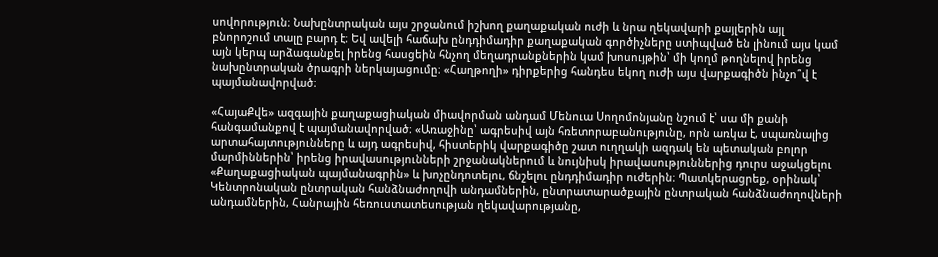սովորություն։ Նախընտրական այս շրջանում իշխող քաղաքական ուժի և նրա ղեկավարի քայլերին այլ բնորոշում տալը բարդ է։ Եվ ավելի հաճախ ընդդիմադիր քաղաքական գործիչները ստիպված են լինում այս կամ այն կերպ արձագանքել իրենց հասցեին հնչող մեղադրանքներին կամ խոսույթին՝ մի կողմ թողնելով իրենց նախընտրական ծրագրի ներկայացումը։ «Հաղթողի» դիրքերից հանդես եկող ուժի այս վարքագիծն ինչո՞վ է պայմանավորված։

«ՀայաՔվե» ազգային քաղաքացիական միավորման անդամ Մենուա Սողոմոնյանը նշում է՝ սա մի քանի հանգամանքով է պայմանավորված։ «Առաջինը՝ ագրեսիվ այն հռետորաբանությունը, որն առկա է, սպառնալից արտահայտությունները և այդ ագրեսիվ, հիստերիկ վարքագիծը շատ ուղղակի ազդակ են պետական բոլոր մարմիններին՝ իրենց իրավասությունների շրջանակներում և նույնիսկ իրավասություններից դուրս աջակցելու «Քաղաքացիական պայմանագրին» և խոչընդոտելու, ճնշելու ընդդիմադիր ուժերին։ Պատկերացրեք, օրինակ՝ Կենտրոնական ընտրական հանձնաժողովի անդամներին, ընտրատարածքային ընտրական հանձնաժողովների անդամներին, Հանրային հեռուստատեսության ղեկավարությանը,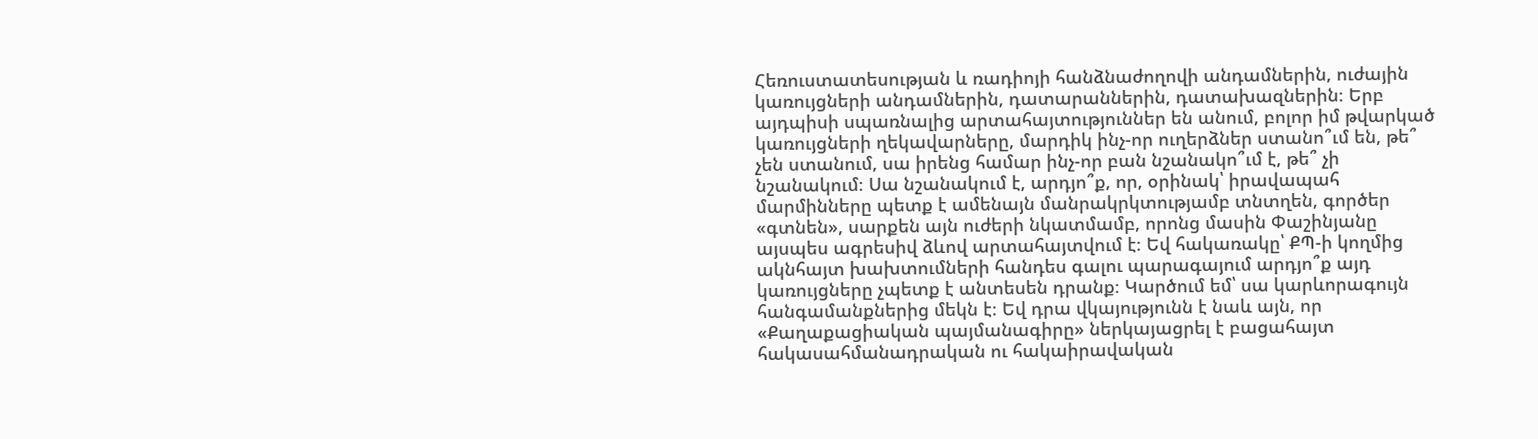Հեռուստատեսության և ռադիոյի հանձնաժողովի անդամներին, ուժային կառույցների անդամներին, դատարաններին, դատախազներին։ Երբ այդպիսի սպառնալից արտահայտություններ են անում, բոլոր իմ թվարկած կառույցների ղեկավարները, մարդիկ ինչ-որ ուղերձներ ստանո՞ւմ են, թե՞ չեն ստանում, սա իրենց համար ինչ-որ բան նշանակո՞ւմ է, թե՞ չի նշանակում։ Սա նշանակում է, արդյո՞ք, որ, օրինակ՝ իրավապահ մարմինները պետք է ամենայն մանրակրկտությամբ տնտղեն, գործեր «գտնեն», սարքեն այն ուժերի նկատմամբ, որոնց մասին Փաշինյանը այսպես ագրեսիվ ձևով արտահայտվում է։ Եվ հակառակը՝ ՔՊ-ի կողմից ակնհայտ խախտումների հանդես գալու պարագայում արդյո՞ք այդ կառույցները չպետք է անտեսեն դրանք։ Կարծում եմ՝ սա կարևորագույն հանգամանքներից մեկն է։ Եվ դրա վկայությունն է նաև այն, որ «Քաղաքացիական պայմանագիրը» ներկայացրել է բացահայտ հակասահմանադրական ու հակաիրավական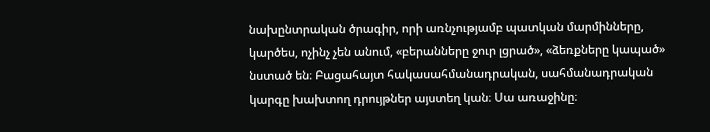նախընտրական ծրագիր, որի առնչությամբ պատկան մարմինները, կարծես, ոչինչ չեն անում, «բերանները ջուր լցրած», «ձեռքները կապած» նստած են։ Բացահայտ հակասահմանադրական, սահմանադրական կարգը խախտող դրույթներ այստեղ կան։ Սա առաջինը։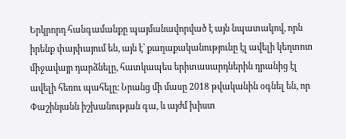Երկրորդ հանգամանքը պայմանավորված է այն նպատակով, որն իրենք փայփայում են, այն է՝ քաղաքականությունը էլ ավելի կեղտոտ միջավայր դարձնելը, հատկապես երիտասարդներին դրանից էլ ավելի հեռու պահելը։ Նրանց մի մասը 2018 թվականին օգնել են, որ Փաշինյանն իշխանության գա, և այժմ խիստ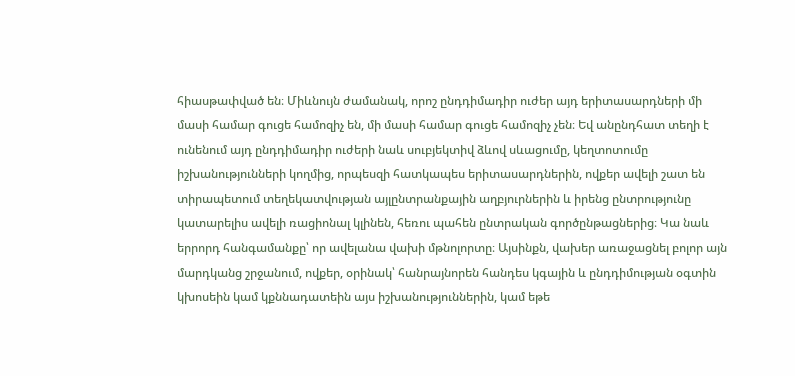հիասթափված են։ Միևնույն ժամանակ, որոշ ընդդիմադիր ուժեր այդ երիտասարդների մի մասի համար գուցե համոզիչ են, մի մասի համար գուցե համոզիչ չեն։ Եվ անընդհատ տեղի է ունենում այդ ընդդիմադիր ուժերի նաև սուբյեկտիվ ձևով սևացումը, կեղտոտումը իշխանությունների կողմից, որպեսզի հատկապես երիտասարդներին, ովքեր ավելի շատ են տիրապետում տեղեկատվության այլընտրանքային աղբյուրներին և իրենց ընտրությունը կատարելիս ավելի ռացիոնալ կլինեն, հեռու պահեն ընտրական գործընթացներից։ Կա նաև երրորդ հանգամանքը՝ որ ավելանա վախի մթնոլորտը։ Այսինքն, վախեր առաջացնել բոլոր այն մարդկանց շրջանում, ովքեր, օրինակ՝ հանրայնորեն հանդես կգային և ընդդիմության օգտին կխոսեին կամ կքննադատեին այս իշխանություններին, կամ եթե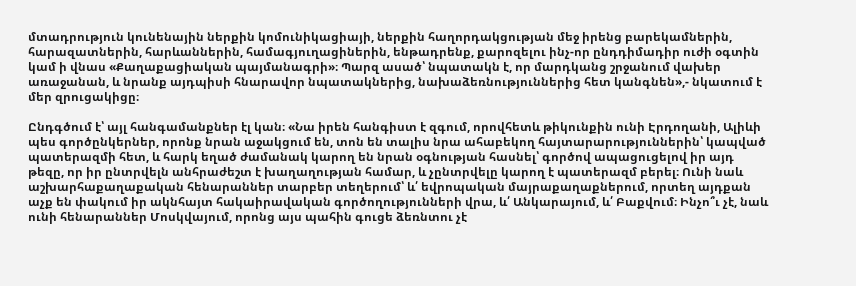մտադրություն կունենային ներքին կոմունիկացիայի, ներքին հաղորդակցության մեջ իրենց բարեկամներին, հարազատներին, հարևաններին, համագյուղացիներին, ենթադրենք, քարոզելու ինչ-որ ընդդիմադիր ուժի օգտին կամ ի վնաս «Քաղաքացիական պայմանագրի»։ Պարզ ասած՝ նպատակն է, որ մարդկանց շրջանում վախեր առաջանան, և նրանք այդպիսի հնարավոր նպատակներից, նախաձեռնություններից հետ կանգնեն»,- նկատում է մեր զրուցակիցը։

Ընդգծում է՝ այլ հանգամանքներ էլ կան։ «Նա իրեն հանգիստ է զգում, որովհետև թիկունքին ունի Էրդողանի, Ալիևի պես գործընկերներ, որոնք նրան աջակցում են, տոն են տալիս նրա ահաբեկող հայտարարություններին՝ կապված պատերազմի հետ, և հարկ եղած ժամանակ կարող են նրան օգնության հասնել՝ գործով ապացուցելով իր այդ թեզը, որ իր ընտրվելն անհրաժեշտ է խաղաղության համար, և չընտրվելը կարող է պատերազմ բերել։ Ունի նաև աշխարհաքաղաքական հենարաններ տարբեր տեղերում՝ և՛ եվրոպական մայրաքաղաքներում, որտեղ այդքան աչք են փակում իր ակնհայտ հակաիրավական գործողությունների վրա, և՛ Անկարայում, և՛ Բաքվում։ Ինչո՞ւ չէ, նաև ունի հենարաններ Մոսկվայում, որոնց այս պահին գուցե ձեռնտու չէ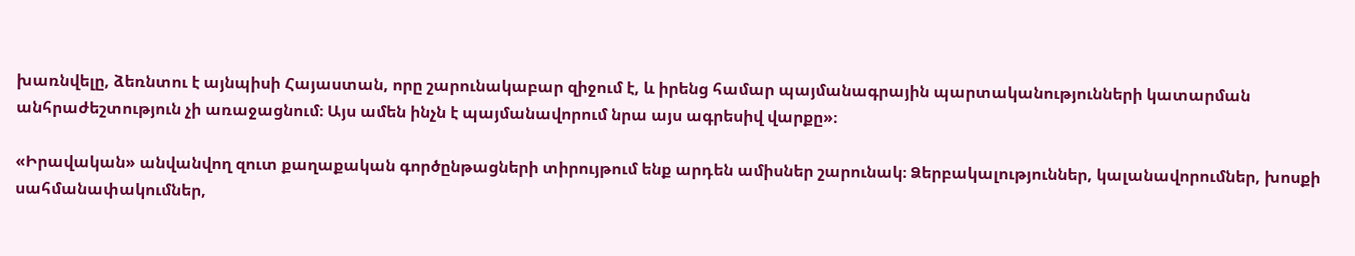խառնվելը, ձեռնտու է այնպիսի Հայաստան, որը շարունակաբար զիջում է, և իրենց համար պայմանագրային պարտականությունների կատարման անհրաժեշտություն չի առաջացնում։ Այս ամեն ինչն է պայմանավորում նրա այս ագրեսիվ վարքը»։

«Իրավական» անվանվող զուտ քաղաքական գործընթացների տիրույթում ենք արդեն ամիսներ շարունակ։ Ձերբակալություններ, կալանավորումներ, խոսքի սահմանափակումներ,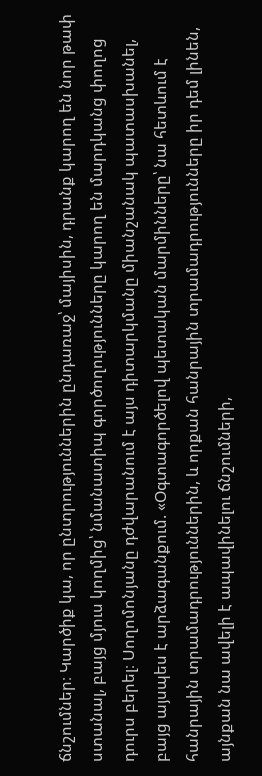ճնշումներ։ Կարծիք կա, որ ընտրություններին ընդառաջ՝ մայիսին, դրանք կարող են նոր թափ ստանալ, բայց մյուս կողմից՝ նմանատիպ գործողությունները կարող են մարդկանց փողոց դուրս բերել։ Սողոմոնյանը դժվարանում է այս դիտարկմանը միանշանակ պատասխանել, բայց այսպես է արձագանքում. «Օգտագործելով պետական մարմինները՝ նա հետևում է հանրային տրամադրություններին, և որքան հանրային տրամադրությունները իր դեմ լինեն, այնքան նա ավելի է ապավինելու ճնշումների,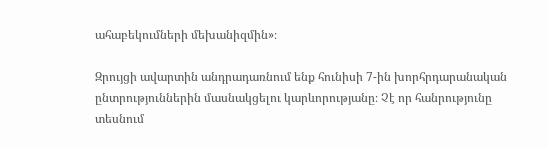ահաբեկումների մեխանիզմին»։

Զրույցի ավարտին անդրադառնում ենք հունիսի 7-ին խորհրդարանական ընտրություններին մասնակցելու կարևորությանը։ Չէ որ հանրությունը տեսնում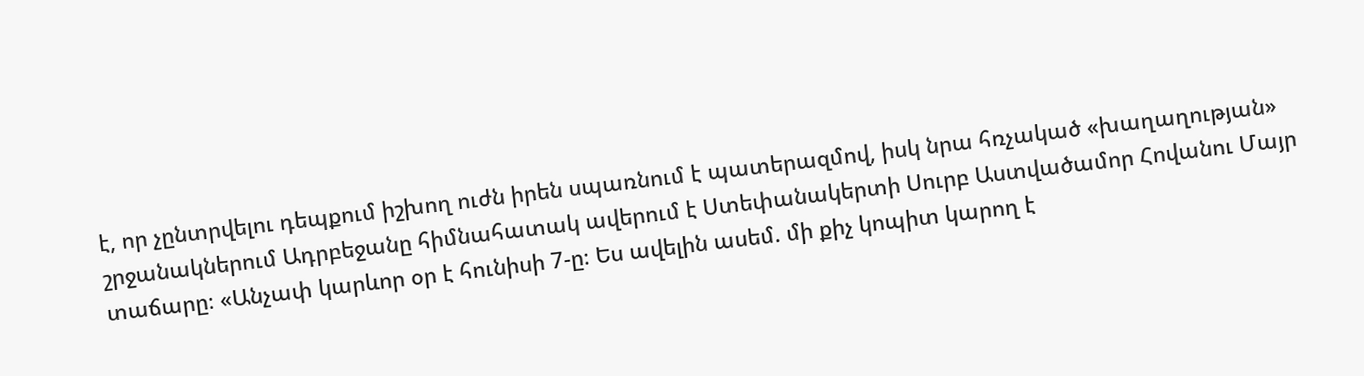է, որ չընտրվելու դեպքում իշխող ուժն իրեն սպառնում է պատերազմով, իսկ նրա հռչակած «խաղաղության» շրջանակներում Ադրբեջանը հիմնահատակ ավերում է Ստեփանակերտի Սուրբ Աստվածամոր Հովանու Մայր տաճարը։ «Անչափ կարևոր օր է հունիսի 7-ը։ Ես ավելին ասեմ. մի քիչ կոպիտ կարող է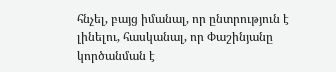հնչել, բայց իմանալ, որ ընտրություն է լինելու, հասկանալ, որ Փաշինյանը կործանման է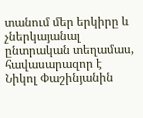տանում մեր երկիրը և չներկայանալ ընտրական տեղամաս, հավասարազոր է Նիկոլ Փաշինյանին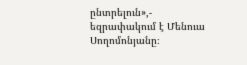ընտրելուն»,- եզրափակում է Մենուա Սողոմոնյանը։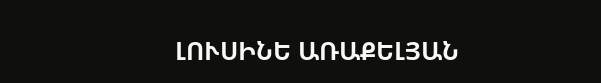ԼՈՒՍԻՆԵ ԱՌԱՔԵԼՅԱՆ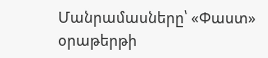Մանրամասները՝ «Փաստ» օրաթերթի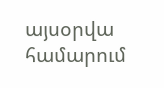այսօրվա համարում